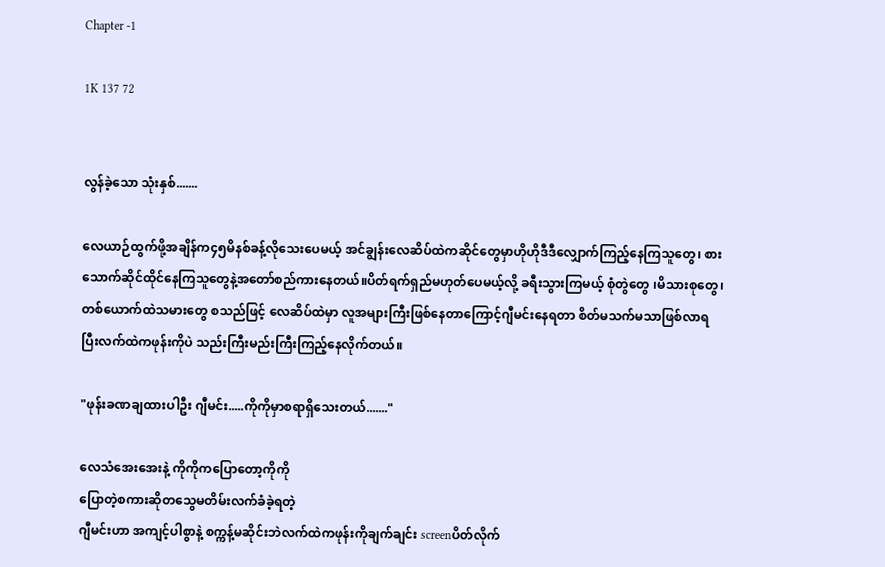Chapter -1

1K 137 72


လွန်ခဲ့သော သုံးနှစ်.......

လေယာဉ်ထွက်ဖို့အချိန်က၄၅မိနစ်ခန့်လိုသေးပေမယ့် အင်ချွန်းလေဆိပ်ထဲကဆိုင်တွေမှာဟိုဟိုဒီဒီလျှောက်ကြည့်နေကြသူတွေ၊ စားသောက်ဆိုင်ထိုင်နေကြသူတွေနဲ့အတော်စည်ကားနေတယ်။ပိတ်ရက်ရှည်မဟုတ်ပေမယ့်လို့ ခရီးသွားကြမယ့် စုံတွဲတွေ ၊မိသားစုတွေ၊ တစ်ယောက်ထဲသမားတွေ စသည်ဖြင့် လေဆိပ်ထဲမှာ လူအများကြီးဖြစ်နေတာကြောင့်ဂျီမင်းနေရတာ စိတ်မသက်မသာဖြစ်လာရပြီးလက်ထဲကဖုန်းကိုပဲ သည်းကြီးမည်းကြီးကြည့်နေလိုက်တယ်။

"ဖုန်းခဏချထားပါဦး ဂျီမင်း.....ကိုကိုမှာစရာရှိသေးတယ်......."

လေသံအေးအေးနဲ့ ကိုကိုကပြောတော့ကိုကို
ပြောတဲ့စကားဆိုတသွေမတိမ်းလက်ခံခဲ့ရတဲ့
ဂျီမင်းဟာ အကျင့်ပါစွာနဲ့ စက္ကန့်မဆိုင်းဘဲလက်ထဲကဖုန်းကိုချက်ချင်း screenပိတ်လိုက်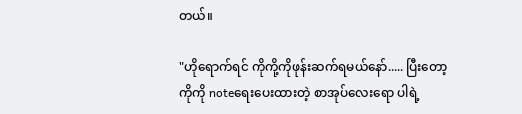တယ်။

"ဟိုရောက်ရင် ကိုကို့ကိုဖုန်းဆက်ရမယ်နော်..... ပြီးတော့ ကိုကို noteရေးပေးထားတဲ့ စာအုပ်လေးရော ပါရဲ့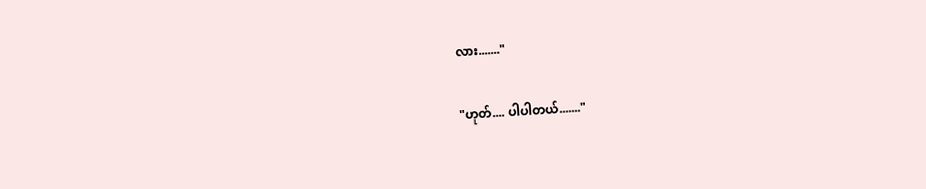လား......."

"ဟုတ်.... ပါပါတယ်......."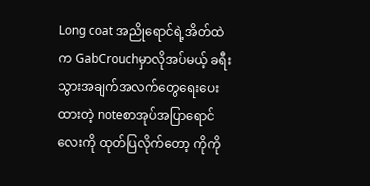Long coat အညိုရောင်ရဲ့အိတ်ထဲက GabCrouchမှာလိုအပ်မယ့် ခရီးသွားအချက်အလက်တွေရေးပေးထားတဲ့ noteစာအုပ်အပြာရောင်လေးကို ထုတ်ပြလိုက်တော့ ကိုကို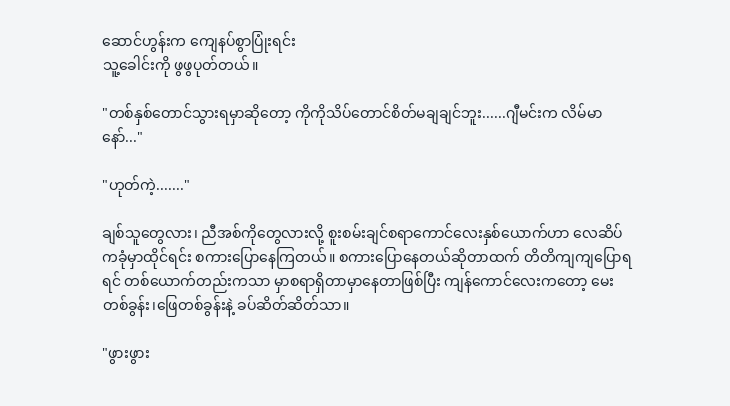ဆောင်ဟွန်းက ကျေနပ်စွာပြုံးရင်း
သူ့ခေါင်းကို ဖွဖွပုတ်တယ်။

"တစ်နှစ်တောင်သွားရမှာဆိုတော့ ကိုကိုသိပ်တောင်စိတ်မချချင်ဘူး......ဂျီမင်းက လိမ်မာနော်..."

"ဟုတ်ကဲ့......."

ချစ်သူတွေလား၊ ညီအစ်ကိုတွေလားလို့ စူးစမ်းချင်စရာကောင်လေးနှစ်ယောက်ဟာ လေဆိပ်ကခုံမှာထိုင်ရင်း စကားပြောနေကြတယ်။ စကားပြောနေတယ်ဆိုတာထက် တိတိကျကျပြောရရင် တစ်ယောက်တည်းကသာ မှာစရာရှိတာမှာနေတာဖြစ်ပြီး ကျန်ကောင်လေးကတော့ မေးတစ်ခွန်း၊ဖြေတစ်ခွန်းနဲ့ ခပ်ဆိတ်ဆိတ်သာ။

"ဖွားဖွား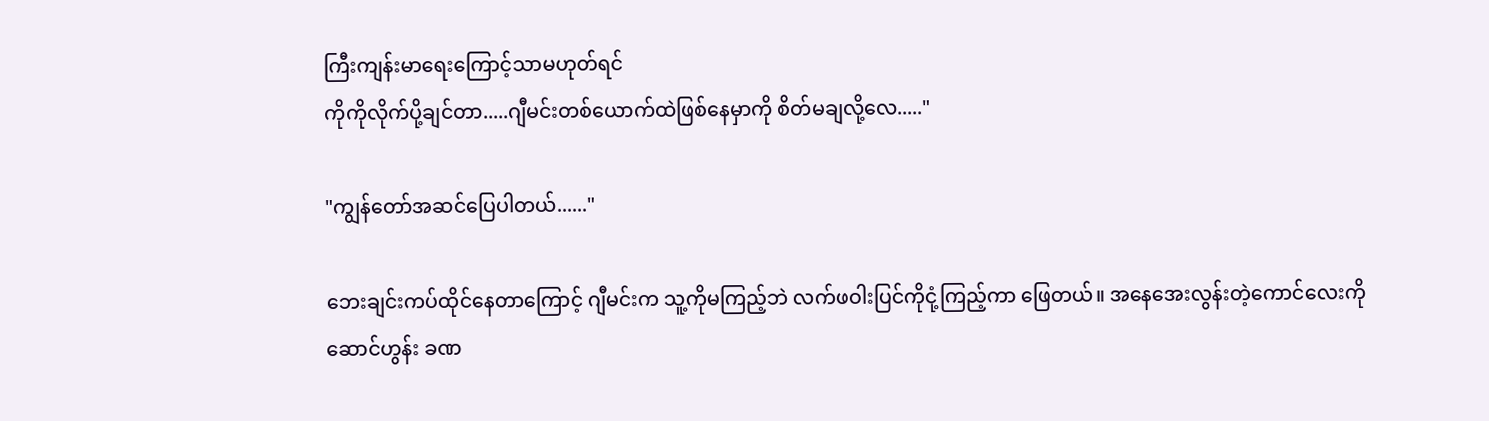ကြီးကျန်းမာရေးကြောင့်သာမဟုတ်ရင်
ကိုကိုလိုက်ပို့ချင်တာ.....ဂျီမင်းတစ်ယောက်ထဲဖြစ်နေမှာကို စိတ်မချလို့လေ....."

"ကျွန်တော်အဆင်ပြေပါတယ်......"

ဘေးချင်းကပ်ထိုင်နေတာကြောင့် ဂျီမင်းက သူ့ကိုမကြည့်ဘဲ လက်ဖဝါးပြင်ကိုငုံ့ကြည့်ကာ ဖြေတယ်။ အနေအေးလွန်းတဲ့ကောင်လေးကို
ဆောင်ဟွန်း ခဏ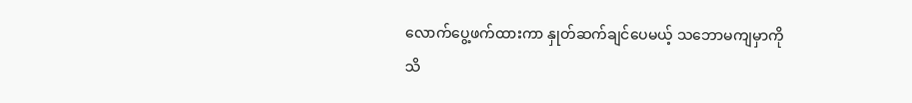လောက်ပွေ့ဖက်ထားကာ နှုတ်ဆက်ချင်ပေမယ့် သဘောမကျမှာကို သိ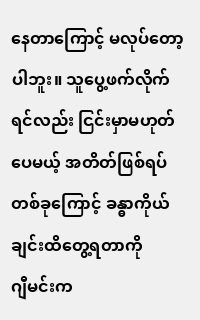နေတာကြောင့် မလုပ်တော့ပါဘူး။ သူပွေ့ဖက်လိုက်ရင်လည်း ငြင်းမှာမဟုတ်ပေမယ့် အတိတ်ဖြစ်ရပ်တစ်ခုကြောင့် ခန္ဓာကိုယ်ချင်းထိတွေ့ရတာကို
ဂျီမင်းက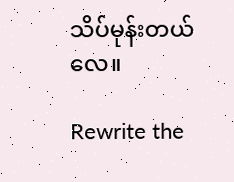သိပ်မုန်းတယ်လေ။

Rewrite the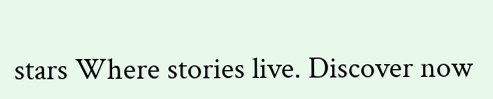stars Where stories live. Discover now